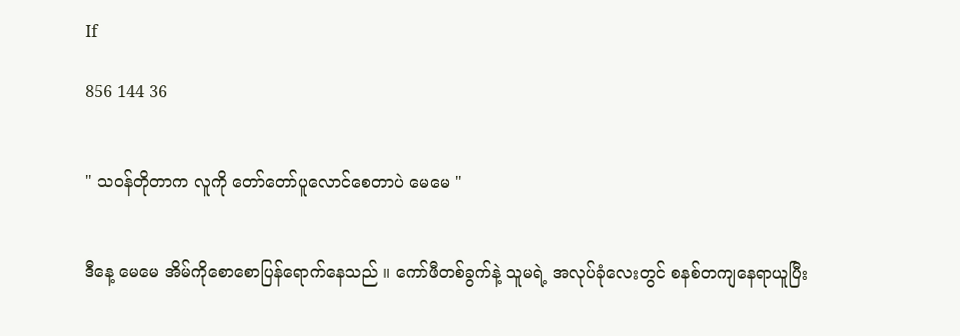If

856 144 36


" သဝန်တိုတာက လူကို တော်တော်ပူလောင်စေတာပဲ မေမေ "


ဒီနေ့ မေမေ အိမ်ကိုစောစောပြန်ရောက်နေသည် ။ ကော်ဖီတစ်ခွက်နဲ့ သူမရဲ့ အလုပ်ခုံလေးတွင် စနစ်တကျနေရာယူပြီး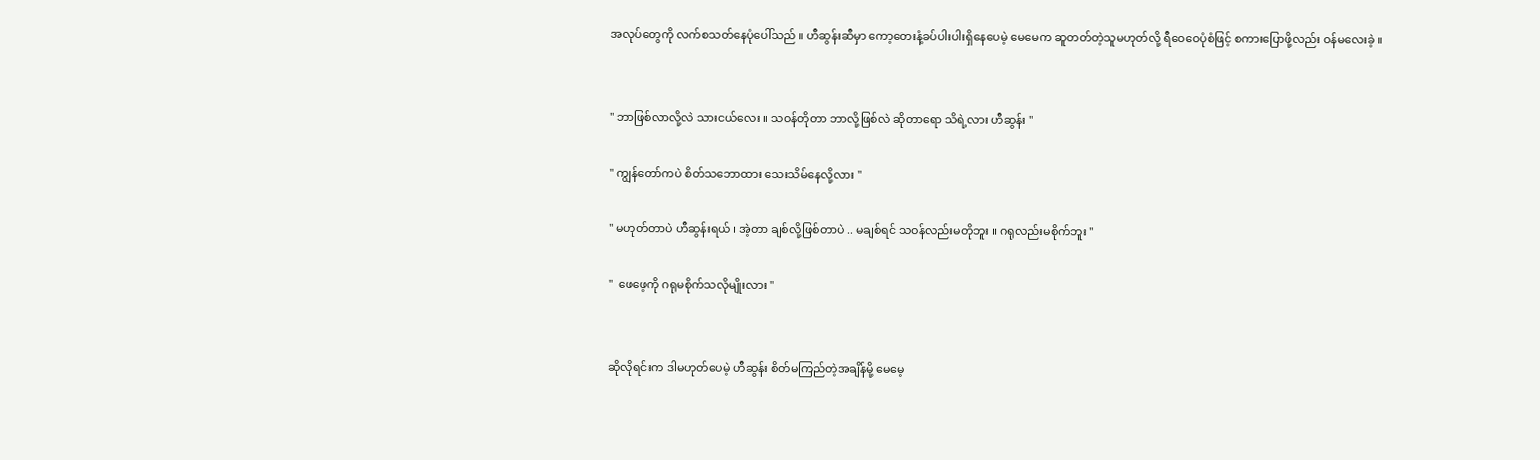အလုပ်တွေကို လက်စသတ်နေပုံပေါ်သည် ။ ဟီဆွန်းဆီမှာ ကော့တေးနံ့ခပ်ပါးပါးရှိနေပေမဲ့ မေမေက ဆူတတ်တဲ့သူမဟုတ်လို့ ရီဝေဝေပုံစံဖြင့် စကားပြောဖို့လည်း ဝန်မလေးခဲ့ ။


" ဘာဖြစ်လာလို့လဲ သားငယ်လေး ။ သဝန်တိုတာ ဘာလို့ဖြစ်လဲ ဆိုတာရော သိရဲ့လား ဟီဆွန်း "

" ကျွန်တော်ကပဲ စိတ်သဘောထား သေးသိမ်နေလို့လား "

" မဟုတ်တာပဲ ဟီဆွန်းရယ် ၊ အဲ့တာ ချစ်လို့ဖြစ်တာပဲ .. မချစ်ရင် သဝန်လည်းမတိုဘူး ။ ဂရုလည်းမစိုက်ဘူး "

"  ဖေဖေ့ကို ဂရုမစိုက်သလိုမျိုးလား "


ဆိုလိုရင်းက ဒါမဟုတ်ပေမဲ့ ဟီဆွန်း စိတ်မကြည်တဲ့အချိန်မို့ မေမေ့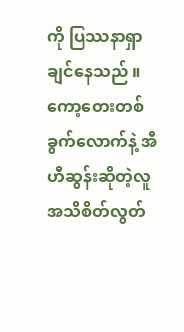ကို ပြဿနာရှာချင်နေသည် ။ ကော့တေးတစ်ခွက်လောက်နဲ့ အီဟီဆွန်းဆိုတဲ့လူ အသိစိတ်လွတ်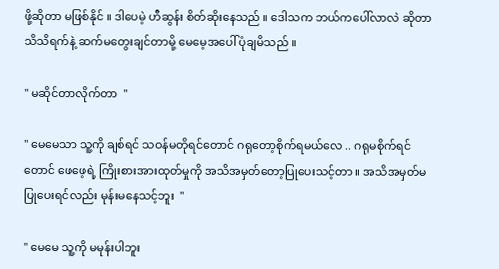ဖို့ဆိုတာ မဖြစ်နိုင် ။ ဒါပေမဲ့ ဟီဆွန်း စိတ်ဆိုးနေသည် ။ ဒေါသက ဘယ်ကပေါ်လာလဲ ဆိုတာ သိသိရက်နဲ့ ဆက်မတွေးချင်တာမို့ မေမေ့အပေါ် ပုံချမိသည် ။

" မဆိုင်တာလိုက်တာ  "

" မေမေသာ သူ့ကို ချစ်ရင် သဝန်မတိုရင်တောင် ဂရုတော့စိုက်ရမယ်လေ .. ဂရုမစိုက်ရင်တောင် ဖေဖေ့ရဲ့ ကြိုးစားအားထုတ်မှုကို အသိအမှတ်တော့ပြုပေးသင့်တာ ။ အသိအမှတ်မပြုပေးရင်လည်း မုန်းမနေသင့်ဘူး  "

" မေမေ သူ့ကို မမုန်းပါဘူး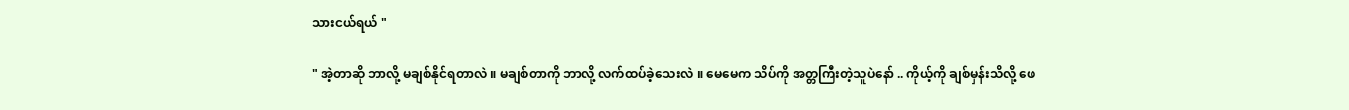သားငယ်ရယ် "

" အဲ့တာဆို ဘာလို့ မချစ်နိုင်ရတာလဲ ။ မချစ်တာကို ဘာလို့ လက်ထပ်ခဲ့သေးလဲ ။ မေမေက သိပ်ကို အတ္တကြီးတဲ့သူပဲနော် .. ကိုယ့်ကို ချစ်မှန်းသိလို့ ဖေ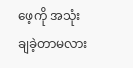ဖေ့ကို အသုံးချခဲ့တာမလား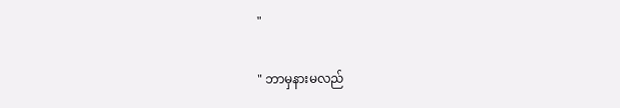"

" ဘာမှနားမလည်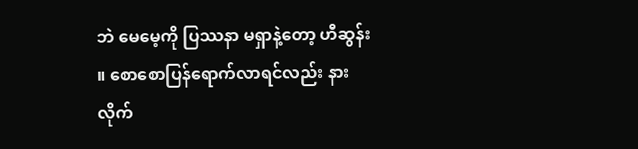ဘဲ မေမေ့ကို ပြဿနာ မရှာနဲ့တော့ ဟီဆွန်း ။ စောစောပြန်ရောက်လာရင်လည်း နားလိုက်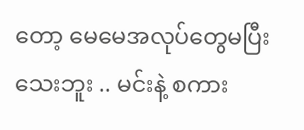တော့ မေမေအလုပ်တွေမပြီးသေးဘူး .. မင်းနဲ့ စကား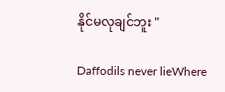နိုင်မလုချင်ဘူး "

Daffodils never lieWhere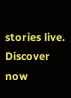stories live. Discover now